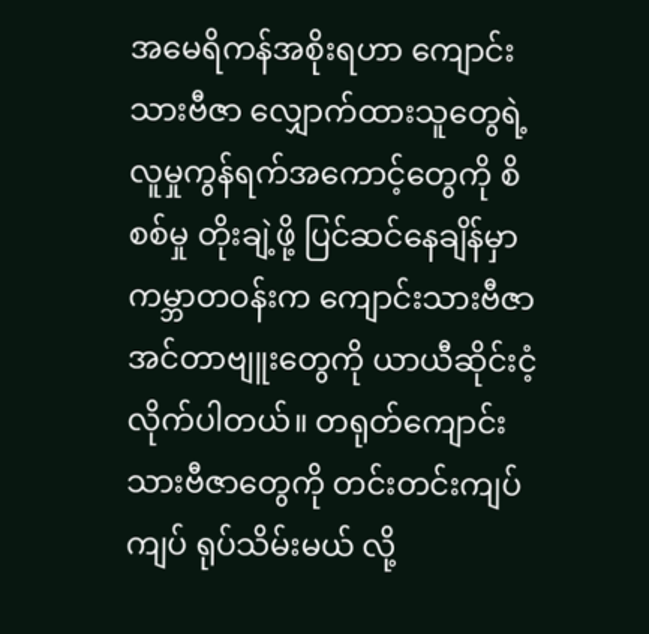အမေရိကန်အစိုးရဟာ ကျောင်းသားဗီဇာ လျှောက်ထားသူတွေရဲ့ လူမှုကွန်ရက်အကောင့်တွေကို စိစစ်မှု တိုးချဲ့ဖို့ ပြင်ဆင်နေချိန်မှာ ကမ္ဘာတဝန်းက ကျောင်းသားဗီဇာ အင်တာဗျူးတွေကို ယာယီဆိုင်းငံ့လိုက်ပါတယ်။ တရုတ်ကျောင်းသားဗီဇာတွေကို တင်းတင်းကျပ်ကျပ် ရုပ်သိမ်းမယ် လို့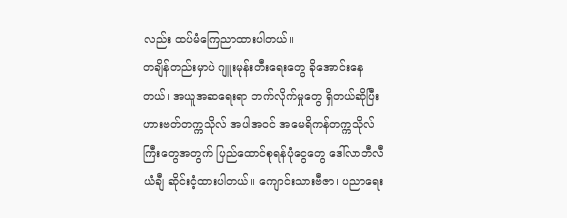လည်း ထပ်မံကြေညာထားပါတယ်။
တချိန်တည်းမှာပဲ ဂျူးမုန်းတီးရေးတွေ ခိုအောင်းနေတယ်၊ အယူအဆရေးရာ ဘက်လိုက်မှုတွေ ရှိတယ်ဆိုပြီး ဟားဗတ်တက္ကသိုလ် အပါအဝင် အမေရိကန်တက္ကသိုလ်ကြီးတွေအတွက် ပြည်ထောင်စုရန်ပုံငွေတွေ ဒေါ်လာဘီလီယံချီ ဆိုင်းငံ့ထားပါတယ်။ ကျောင်းသားဗီဇာ၊ ပညာရေး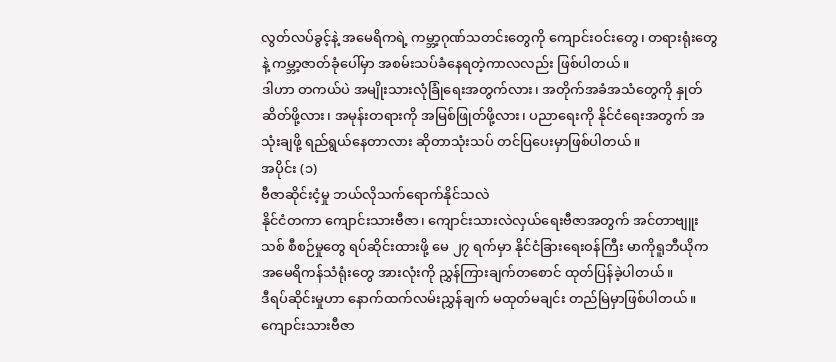လွတ်လပ်ခွင့်နဲ့ အမေရိကရဲ့ ကမ္ဘာ့ဂုဏ်သတင်းတွေကို ကျောင်းဝင်းတွေ၊ တရားရုံးတွေနဲ့ ကမ္ဘာ့ဇာတ်ခုံပေါ်မှာ အစမ်းသပ်ခံနေရတဲ့ကာလလည်း ဖြစ်ပါတယ်။
ဒါဟာ တကယ်ပဲ အမျိုးသားလုံခြုံရေးအတွက်လား၊ အတိုက်အခံအသံတွေကို နှုတ်ဆိတ်ဖို့လား၊ အမုန်းတရားကို အမြစ်ဖြုတ်ဖို့လား၊ ပညာရေးကို နိုင်ငံရေးအတွက် အသုံးချဖို့ ရည်ရွယ်နေတာလား ဆိုတာသုံးသပ် တင်ပြပေးမှာဖြစ်ပါတယ်။
အပိုင်း (၁)
ဗီဇာဆိုင်းငံ့မှု ဘယ်လိုသက်ရောက်နိုင်သလဲ
နိုင်ငံတကာ ကျောင်းသားဗီဇာ၊ ကျောင်းသားလဲလှယ်ရေးဗီဇာအတွက် အင်တာဗျူးသစ် စီစဉ်မှုတွေ ရပ်ဆိုင်းထားဖို့ မေ ၂၇ ရက်မှာ နိုင်ငံခြားရေးဝန်ကြီး မာကိုရူဘီယိုက အမေရိကန်သံရုံးတွေ အားလုံးကို ညွှန်ကြားချက်တစောင် ထုတ်ပြန်ခဲ့ပါတယ်။
ဒီရပ်ဆိုင်းမှုဟာ နောက်ထက်လမ်းညွှန်ချက် မထုတ်မချင်း တည်မြဲမှာဖြစ်ပါတယ်။ ကျောင်းသားဗီဇာ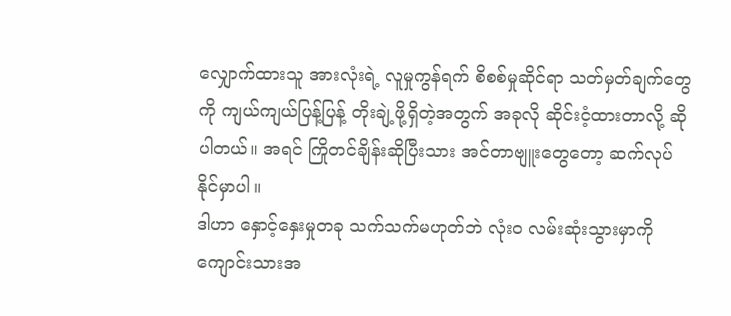လျှောက်ထားသူ အားလုံးရဲ့ လူမှုကွန်ရက် စိစစ်မှုဆိုင်ရာ သတ်မှတ်ချက်တွေကို ကျယ်ကျယ်ပြန့်ပြန့် တိုးချဲ့ဖို့ရှိတဲ့အတွက် အခုလို ဆိုင်းငံ့ထားတာလို့ ဆိုပါတယ်။ အရင် ကြိုတင်ချိန်းဆိုပြီးသား အင်တာဗျူးတွေတော့ ဆက်လုပ်နိုင်မှာပါ။
ဒါဟာ နှောင့်နှေးမှုတခု သက်သက်မဟုတ်ဘဲ လုံးဝ လမ်းဆုံးသွားမှာကို ကျောင်းသားအ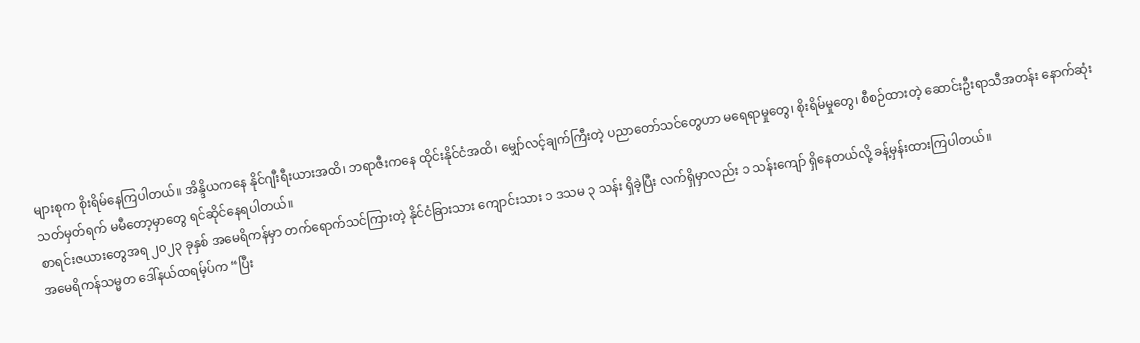များစုက စိုးရိမ်နေကြပါတယ်။ အိန္ဒိယကနေ နိုင်ဂျီးရီးယားအထိ၊ ဘရာဇီးကနေ ထိုင်းနိုင်ငံအထိ၊ မျှော်လင့်ချက်ကြီးတဲ့ ပညာတော်သင်တွေဟာ မရေရာမှုတွေ၊ စိုးရိမ်မှုတွေ၊ စီစဉ်ထားတဲ့ ဆောင်းဦးရာသီအတန်း နောက်ဆုံးသတ်မှတ်ရက် မမီတော့မှာတွေ ရင်ဆိုင်နေရပါတယ်။
စာရင်းဇယားတွေအရ ၂၀၂၃ ခုနှစ် အမေရိကန်မှာ တက်ရောက်သင်ကြားတဲ့ နိုင်ငံခြားသား ကျောင်းသား ၁ ဒသမ ၃ သန်း ရှိခဲ့ပြီး လက်ရှိမှာလည်း ၁ သန်းကျော် ရှိနေတယ်လို့ ခန့်မှန်းထားကြပါတယ်။
အမေရိကန်သမ္မတ ဒေါ်နယ်ထရမ့်ပ်က “ပြီး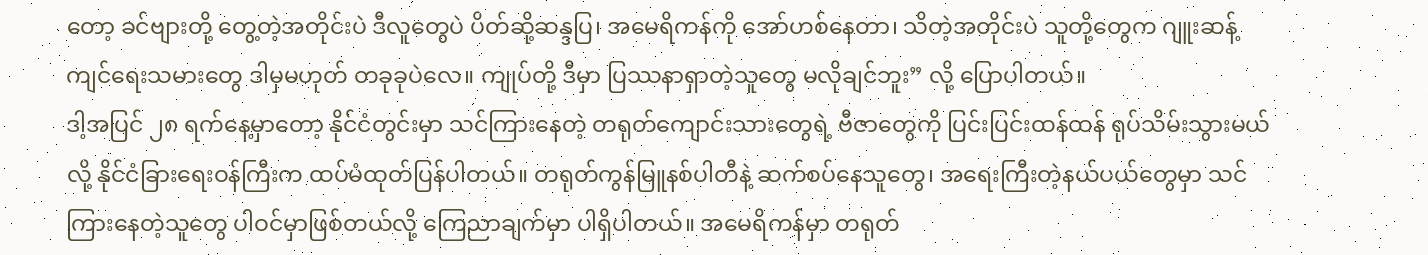တော့ ခင်ဗျားတို့ တွေ့တဲ့အတိုင်းပဲ ဒီလူတွေပဲ ပိတ်ဆို့ဆန္ဒပြ၊ အမေရိကန်ကို အော်ဟစ်နေတာ၊ သိတဲ့အတိုင်းပဲ သူတို့တွေက ဂျူးဆန့်ကျင်ရေးသမားတွေ ဒါမှမဟုတ် တခုခုပဲလေ။ ကျုပ်တို့ ဒီမှာ ပြဿနာရှာတဲ့သူတွေ မလိုချင်ဘူး” လို့ ပြောပါတယ်။
ဒါ့အပြင် ၂၈ ရက်နေ့မှာတော့ နိုင်ငံတွင်းမှာ သင်ကြားနေတဲ့ တရုတ်ကျောင်းသားတွေရဲ့ ဗီဇာတွေကို ပြင်းပြင်းထန်ထန် ရုပ်သိမ်းသွားမယ်လို့ နိုင်ငံခြားရေးဝန်ကြီးက ထပ်မံထုတ်ပြန်ပါတယ်။ တရုတ်ကွန်မြူနစ်ပါတီနဲ့ ဆက်စပ်နေသူတွေ၊ အရေးကြီးတဲ့နယ်ပယ်တွေမှာ သင်ကြားနေတဲ့သူတွေ ပါဝင်မှာဖြစ်တယ်လို့ ကြေညာချက်မှာ ပါရှိပါတယ်။ အမေရိကန်မှာ တရုတ်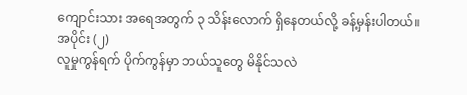ကျောင်းသား အရေအတွက် ၃ သိန်းလောက် ရှိနေတယ်လို့ ခန့်မှန်းပါတယ်။
အပိုင်း (၂)
လူမှုကွန်ရက် ပိုက်ကွန်မှာ ဘယ်သူတွေ မိနိုင်သလဲ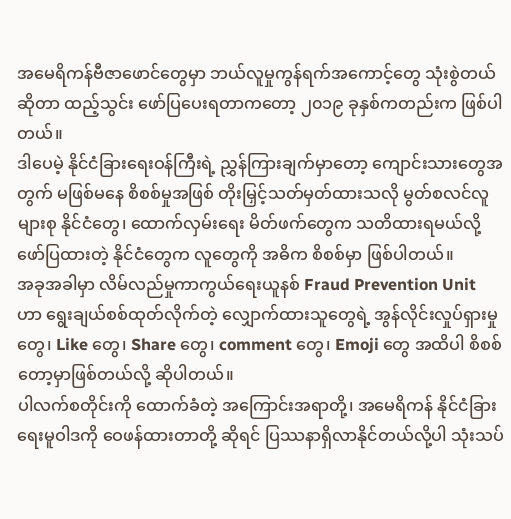အမေရိကန်ဗီဇာဖောင်တွေမှာ ဘယ်လူမှုကွန်ရက်အကောင့်တွေ သုံးစွဲတယ်ဆိုတာ ထည့်သွင်း ဖော်ပြပေးရတာကတော့ ၂၀၁၉ ခုနှစ်ကတည်းက ဖြစ်ပါတယ်။
ဒါပေမဲ့ နိုင်ငံခြားရေးဝန်ကြီးရဲ့ ညွှန်ကြားချက်မှာတော့ ကျောင်းသားတွေအတွက် မဖြစ်မနေ စိစစ်မှုအဖြစ် တိုးမြှင့်သတ်မှတ်ထားသလို မွတ်စလင်လူများစု နိုင်ငံတွေ၊ ထောက်လှမ်းရေး မိတ်ဖက်တွေက သတိထားရမယ်လို့ ဖော်ပြထားတဲ့ နိုင်ငံတွေက လူတွေကို အဓိက စိစစ်မှာ ဖြစ်ပါတယ်။
အခုအခါမှာ လိမ်လည်မှုကာကွယ်ရေးယူနစ် Fraud Prevention Unit ဟာ ရွေးချယ်စစ်ထုတ်လိုက်တဲ့ လျှောက်ထားသူတွေရဲ့ အွန်လိုင်းလှုပ်ရှားမှုတွေ၊ Like တွေ၊ Share တွေ၊ comment တွေ၊ Emoji တွေ အထိပါ စိစစ်တော့မှာဖြစ်တယ်လို့ ဆိုပါတယ်။
ပါလက်စတိုင်းကို ထောက်ခံတဲ့ အကြောင်းအရာတို့၊ အမေရိကန် နိုင်ငံခြားရေးမူဝါဒကို ဝေဖန်ထားတာတို့ ဆိုရင် ပြဿနာရှိလာနိုင်တယ်လို့ပါ သုံးသပ်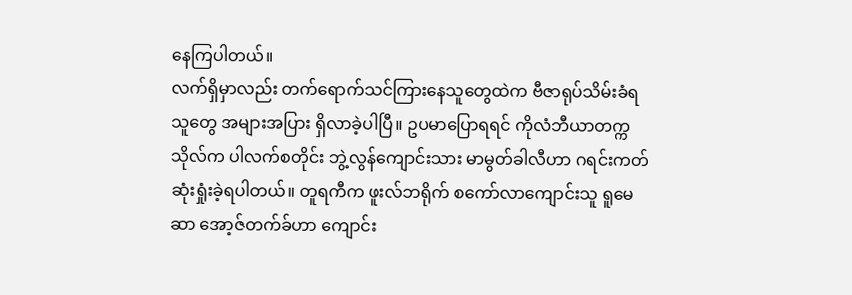နေကြပါတယ်။
လက်ရှိမှာလည်း တက်ရောက်သင်ကြားနေသူတွေထဲက ဗီဇာရုပ်သိမ်းခံရသူတွေ အများအပြား ရှိလာခဲ့ပါပြီ။ ဥပမာပြောရရင် ကိုလံဘီယာတက္ကသိုလ်က ပါလက်စတိုင်း ဘွဲ့လွန်ကျောင်းသား မာမွတ်ခါလီဟာ ဂရင်းကတ် ဆုံးရှုံးခဲ့ရပါတယ်။ တူရကီက ဖူးလ်ဘရိုက် စကော်လာကျောင်းသူ ရူမေဆာ အော့ဇ်တက်ခ်ဟာ ကျောင်း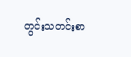တွင်းသတင်းစာ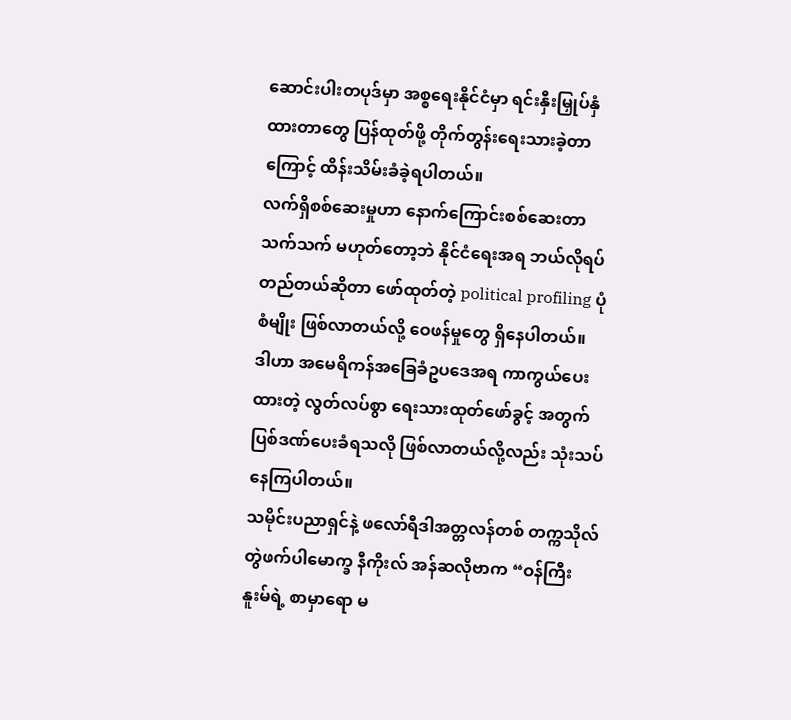ဆောင်းပါးတပုဒ်မှာ အစ္စရေးနိုင်ငံမှာ ရင်းနှီးမြှုပ်နှံထားတာတွေ ပြန်ထုတ်ဖို့ တိုက်တွန်းရေးသားခဲ့တာကြောင့် ထိန်းသိမ်းခံခဲ့ရပါတယ်။
လက်ရှိစစ်ဆေးမှုဟာ နောက်ကြောင်းစစ်ဆေးတာသက်သက် မဟုတ်တော့ဘဲ နိုင်ငံရေးအရ ဘယ်လိုရပ်တည်တယ်ဆိုတာ ဖော်ထုတ်တဲ့ political profiling ပုံစံမျိုး ဖြစ်လာတယ်လို့ ဝေဖန်မှုတွေ ရှိနေပါတယ်။
ဒါဟာ အမေရိကန်အခြေခံဥပဒေအရ ကာကွယ်ပေးထားတဲ့ လွတ်လပ်စွာ ရေးသားထုတ်ဖော်ခွင့် အတွက် ပြစ်ဒဏ်ပေးခံရသလို ဖြစ်လာတယ်လို့လည်း သုံးသပ်နေကြပါတယ်။
သမိုင်းပညာရှင်နဲ့ ဖလော်ရီဒါအတ္တလန်တစ် တက္ကသိုလ် တွဲဖက်ပါမောက္ခ နီကိုးလ် အန်ဆလိုဗာက “ဝန်ကြီး နူးမ်ရဲ့ စာမှာရော မ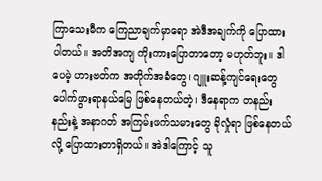ကြာသေးမီက ကြေညာချက်မှာရော အဲဒီအချက်ကို ပြောထားပါတယ်။ အတိအကျ ကိုးကားပြောတာတော့ မဟုတ်ဘူး။ ဒါပေမဲ့ ဟားဗတ်က အတိုက်အခံတွေ၊ ဂျူးဆန့်ကျင်ရေးတွေ ပေါက်ဖွားရာနယ်မြေ ဖြစ်နေတယ်တဲ့၊ ဒီနေရာက တနည်းနည်းနဲ့ အနာဂတ် အကြမ်းဖက်သမားတွေ ခိုလှုံရာ ဖြစ်နေတယ်လို့ ပြောထားတာရှိတယ်။ အဲဒါကြောင့် သူ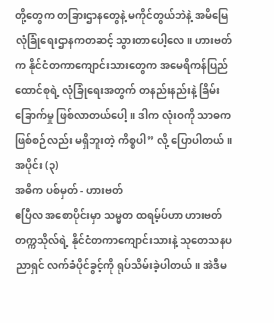တို့တွေက တခြားဌာနတွေနဲ့ မကိုင်တွယ်ဘဲနဲ့ အမိမြေလုံခြုံရေးဌာနကတဆင့် သွားတာပေါ့လေ။ ဟားဗတ်က နိုင်ငံတကာကျောင်းသားတွေက အမေရိကန်ပြည်ထောင်စုရဲ့ လုံခြုံရေးအတွက် တနည်းနည်းနဲ့ ခြိမ်းခြောက်မှု ဖြစ်လာတယ်ပေါ့။ ဒါက လုံးဝကို သာဓကဖြစ်စဉ်လည်း မရှိဘူးတဲ့ ကိစ္စပါ” လို့ ပြောပါတယ်။
အပိုင်း (၃)
အဓိက ပစ်မှတ် - ဟားဗတ်
ဧပြီလ အစောပိုင်းမှာ သမ္မတ ထရမ့်ပ်ဟာ ဟားဗတ်တက္ကသိုလ်ရဲ့ နိုင်ငံတကာကျောင်းသားနဲ့ သုတေသနပညာရှင် လက်ခံပိုင်ခွင့်ကို ရုပ်သိမ်းခဲ့ပါတယ်။ အဲဒီမ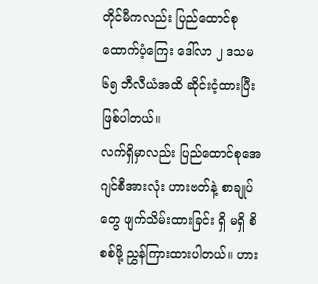တိုင်မီကလည်း ပြည်ထောင်စုထောက်ပံ့ကြေး ဒေါ်လာ ၂ ဒသမ ၆၅ ဘီလီယံအထိ ဆိုင်းငံ့ထားပြီး ဖြစ်ပါတယ်။
လက်ရှိမှာလည်း ပြည်ထောင်စုအေဂျင်စီအားလုံး ဟားဗတ်နဲ့ စာချုပ်တွေ ဖျက်သိမ်းထားခြင်း ရှိ မရှိ စိစစ်ဖို့ ညွှန်ကြားထားပါတယ်။ ဟား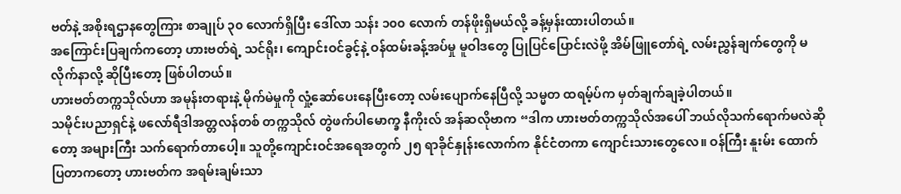ဗတ်နဲ့ အစိုးရဌာနတွေကြား စာချုပ် ၃၀ လောက်ရှိပြီး ဒေါ်လာ သန်း ၁၀၀ လောက် တန်ဖိုးရှိမယ်လို့ ခန့်မှန်းထားပါတယ်။
အကြောင်းပြချက်ကတော့ ဟားဗတ်ရဲ့ သင်ရိုး၊ ကျောင်းဝင်ခွင့်နဲ့ ဝန်ထမ်းခန့်အပ်မှု မူဝါဒတွေ ပြုပြင်ပြောင်းလဲဖို့ အိမ်ဖြူတော်ရဲ့ လမ်းညွှန်ချက်တွေကို မလိုက်နာလို့ ဆိုပြီးတော့ ဖြစ်ပါတယ်။
ဟားဗတ်တက္ကသိုလ်ဟာ အမုန်းတရားနဲ့ မိုက်မဲမှုကို လှုံ့ဆော်ပေးနေပြီးတော့ လမ်းပျောက်နေပြီလို့ သမ္မတ ထရမ့်ပ်က မှတ်ချက်ချခဲ့ပါတယ်။
သမိုင်းပညာရှင်နဲ့ ဖလော်ရီဒါအတ္တလန်တစ် တက္ကသိုလ် တွဲဖက်ပါမောက္ခ နီကိုးလ် အန်ဆလိုဗာက “ဒါက ဟားဗတ်တက္ကသိုလ်အပေါ် ဘယ်လိုသက်ရောက်မလဲဆိုတော့ အများကြီး သက်ရောက်တာပေါ့။ သူတို့ကျောင်းဝင်အရေအတွက် ၂၅ ရာခိုင်နှုန်းလောက်က နိုင်ငံတကာ ကျောင်းသားတွေလေ။ ဝန်ကြီး နူးမ်း ထောက်ပြတာကတော့ ဟားဗတ်က အရမ်းချမ်းသာ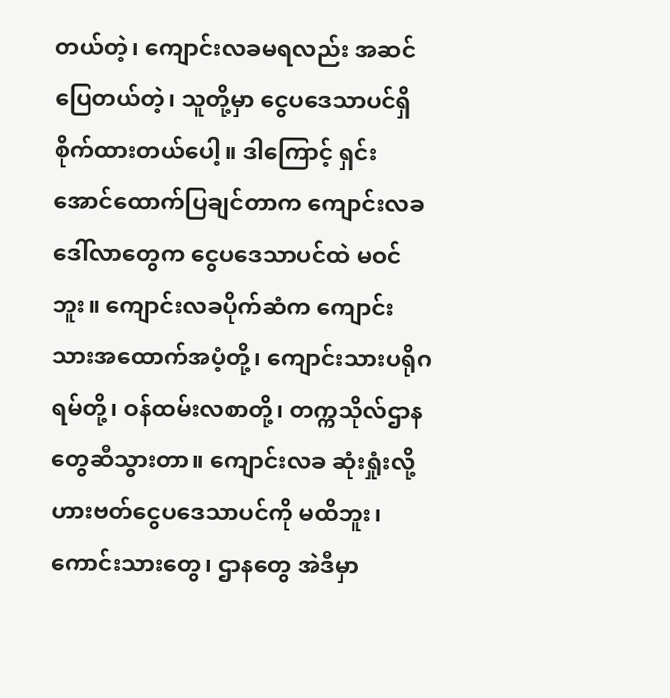တယ်တဲ့၊ ကျောင်းလခမရလည်း အဆင်ပြေတယ်တဲ့၊ သူတို့မှာ ငွေပဒေသာပင်ရှိ စိုက်ထားတယ်ပေါ့။ ဒါကြောင့် ရှင်းအောင်ထောက်ပြချင်တာက ကျောင်းလခဒေါ်လာတွေက ငွေပဒေသာပင်ထဲ မဝင်ဘူး။ ကျောင်းလခပိုက်ဆံက ကျောင်းသားအထောက်အပံ့တို့၊ ကျောင်းသားပရိုဂရမ်တို့၊ ဝန်ထမ်းလစာတို့၊ တက္ကသိုလ်ဌာနတွေဆီသွားတာ။ ကျောင်းလခ ဆုံးရှုံးလို့ ဟားဗတ်ငွေပဒေသာပင်ကို မထိဘူး၊ ကောင်းသားတွေ၊ ဌာနတွေ အဲဒီမှာ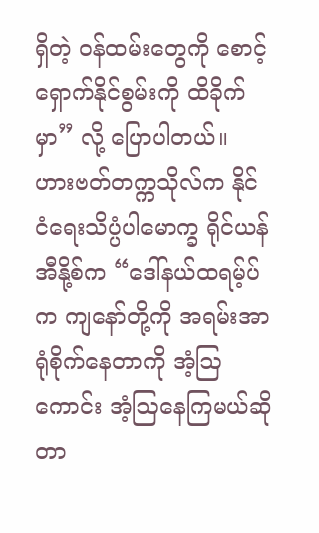ရှိတဲ့ ဝန်ထမ်းတွေကို စောင့်ရှောက်နိုင်စွမ်းကို ထိခိုက်မှာ” လို့ ပြောပါတယ်။
ဟားဗတ်တက္ကသိုလ်က နိုင်ငံရေးသိပ္ပံပါမောက္ခ ရိုင်ယန်အီနို့စ်က “ဒေါ်နယ်ထရမ့်ပ်က ကျနော်တို့ကို အရမ်းအာရုံစိုက်နေတာကို အံ့ဩကောင်း အံ့ဩနေကြမယ်ဆိုတာ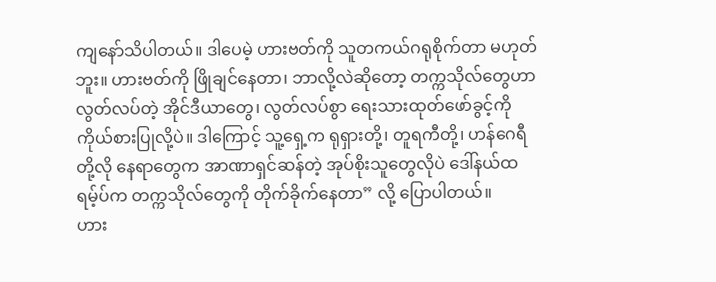ကျနော်သိပါတယ်။ ဒါပေမဲ့ ဟားဗတ်ကို သူတကယ်ဂရုစိုက်တာ မဟုတ်ဘူး။ ဟားဗတ်ကို ဖြိုချင်နေတာ၊ ဘာလို့လဲဆိုတော့ တက္ကသိုလ်တွေဟာ လွတ်လပ်တဲ့ အိုင်ဒီယာတွေ၊ လွတ်လပ်စွာ ရေးသားထုတ်ဖော်ခွင့်ကို ကိုယ်စားပြုလို့ပဲ။ ဒါကြောင့် သူ့ရှေ့က ရုရှားတို့၊ တူရကီတို့၊ ဟန်ဂေရီတို့လို နေရာတွေက အာဏာရှင်ဆန်တဲ့ အုပ်စိုးသူတွေလိုပဲ ဒေါ်နယ်ထရမ့်ပ်က တက္ကသိုလ်တွေကို တိုက်ခိုက်နေတာ” လို့ ပြောပါတယ်။
ဟား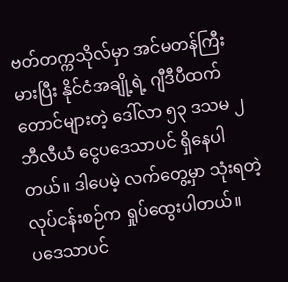ဗတ်တက္ကသိုလ်မှာ အင်မတန်ကြီးမားပြီး နိုင်ငံအချို့ရဲ့ ဂျီဒီပီထက်တောင်များတဲ့ ဒေါ်လာ ၅၃ ဒသမ ၂ ဘီလီယံ ငွေပဒေသာပင် ရှိနေပါတယ်။ ဒါပေမဲ့ လက်တွေ့မှာ သုံးရတဲ့ လုပ်ငန်းစဉ်က ရှုပ်ထွေးပါတယ်။
ပဒေသာပင်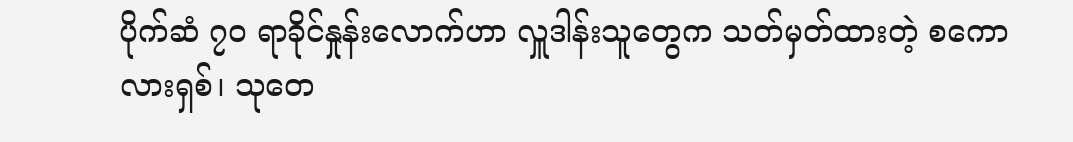ပိုက်ဆံ ၇၀ ရာခိုင်နှုန်းလောက်ဟာ လှူဒါန်းသူတွေက သတ်မှတ်ထားတဲ့ စကောလားရှစ်၊ သုတေ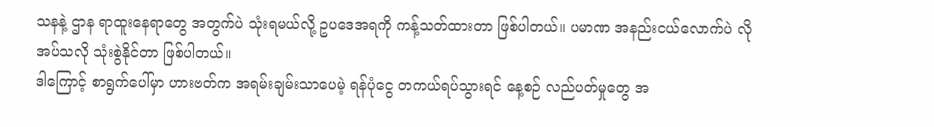သနနဲ့ ဌာန ရာထူးနေရာတွေ အတွက်ပဲ သုံးရမယ်လို့ ဥပဒေအရကို ကန့်သတ်ထားတာ ဖြစ်ပါတယ်။ ပမာဏ အနည်းငယ်လောက်ပဲ လိုအပ်သလို သုံးစွဲနိုင်တာ ဖြစ်ပါတယ်။
ဒါကြောင့် စာရွက်ပေါ်မှာ ဟားဗတ်က အရမ်းချမ်းသာပေမဲ့ ရန်ပုံငွေ တကယ်ရပ်သွားရင် နေ့စဉ် လည်ပတ်မှုတွေ အ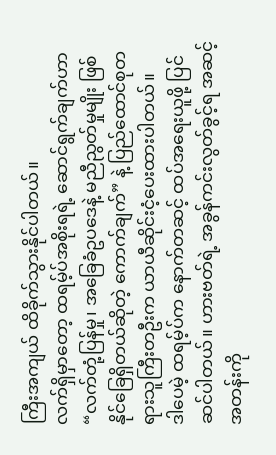ကြီးအကျယ် ထိခိုက်သွားနိုင်ပါတယ်။
လက်ရှိမှာတော့ ထရမ့်ပ်အစိုးရရဲ့ ဆောင်ရွက်ချက်ဟာ “လက်တုံ့ပြန်မှု၊ အခြေခံဥပဒေနဲ့ မညီညွတ်မှုမျိုး ဖြစ်နိုင်ခြေရှိတယ်ဆိုတဲ့ ကောက်ချက်” နဲ့ ပြည်ထောင်စုတရားသူကြီးတဦးက ယာယီဆိုင်းငံ့ပေးထားပါတယ်။
ဒါပေမဲ့ ထရမ့်ပ်က နောက်တဆင့် ထပ်အရေးယူဖို့ ပြင်ဆင်ပါတယ်။ ဟားဗတ်ရဲ့ အခွန်ကင်းလွတ်ခွင့်ရ အဆင့်အတန်းကို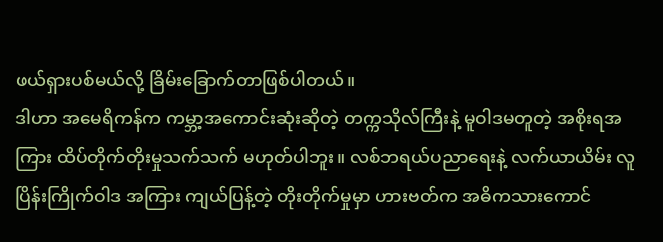ဖယ်ရှားပစ်မယ်လို့ ခြိမ်းခြောက်တာဖြစ်ပါတယ်။
ဒါဟာ အမေရိကန်က ကမ္ဘာ့အကောင်းဆုံးဆိုတဲ့ တက္ကသိုလ်ကြီးနဲ့ မူဝါဒမတူတဲ့ အစိုးရအကြား ထိပ်တိုက်တိုးမှုသက်သက် မဟုတ်ပါဘူး။ လစ်ဘရယ်ပညာရေးနဲ့ လက်ယာယိမ်း လူပြိန်းကြိုက်ဝါဒ အကြား ကျယ်ပြန့်တဲ့ တိုးတိုက်မှုမှာ ဟားဗတ်က အဓိကသားကောင်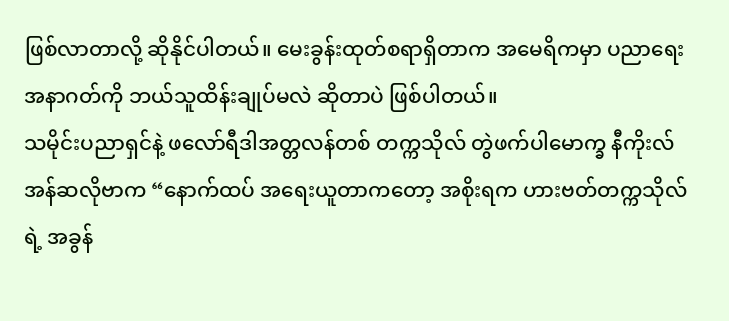ဖြစ်လာတာလို့ ဆိုနိုင်ပါတယ်။ မေးခွန်းထုတ်စရာရှိတာက အမေရိကမှာ ပညာရေးအနာဂတ်ကို ဘယ်သူထိန်းချုပ်မလဲ ဆိုတာပဲ ဖြစ်ပါတယ်။
သမိုင်းပညာရှင်နဲ့ ဖလော်ရီဒါအတ္တလန်တစ် တက္ကသိုလ် တွဲဖက်ပါမောက္ခ နီကိုးလ် အန်ဆလိုဗာက “နောက်ထပ် အရေးယူတာကတော့ အစိုးရက ဟားဗတ်တက္ကသိုလ်ရဲ့ အခွန်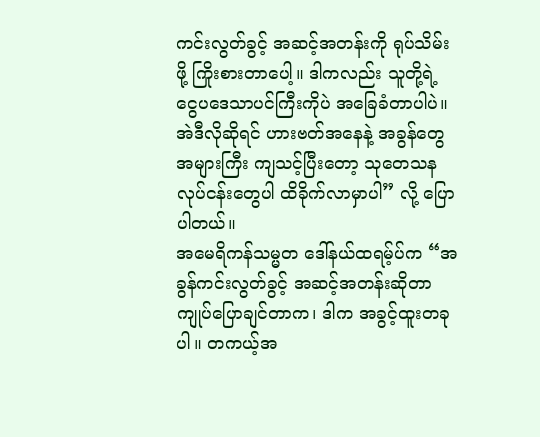ကင်းလွတ်ခွင့် အဆင့်အတန်းကို ရုပ်သိမ်းဖို့ ကြိုးစားတာပေါ့။ ဒါကလည်း သူတို့ရဲ့ ငွေပဒေသာပင်ကြီးကိုပဲ အခြေခံတာပါပဲ။ အဲဒီလိုဆိုရင် ဟားဗတ်အနေနဲ့ အခွန်တွေအများကြီး ကျသင့်ပြီးတော့ သုတေသနလုပ်ငန်းတွေပါ ထိခိုက်လာမှာပါ” လို့ ပြောပါတယ်။
အမေရိကန်သမ္မတ ဒေါ်နယ်ထရမ့်ပ်က “အခွန်ကင်းလွတ်ခွင့် အဆင့်အတန်းဆိုတာ ကျုပ်ပြောချင်တာက၊ ဒါက အခွင့်ထူးတခုပါ။ တကယ့်အ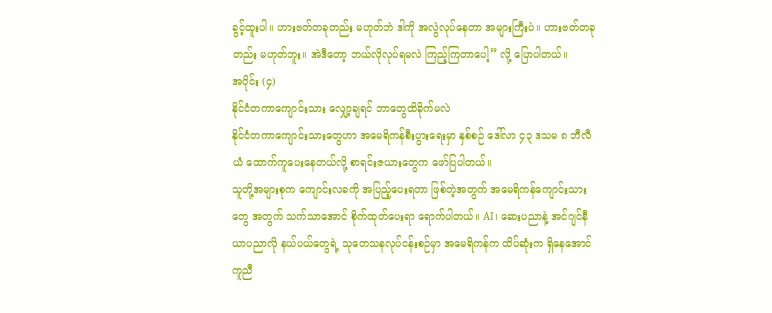ခွင့်ထူးပါ။ ဟားဗတ်တခုတည်း မဟုတ်ဘဲ ဒါကို အလွဲလုပ်နေတာ အများကြီးပဲ။ ဟားဗတ်တခုတည်း မဟုတ်ဘူး။ အဲဒီတော့ ဘယ်လိုလုပ်ရမလဲ ကြည့်ကြတာပေါ့” လို့ ပြောပါတယ်။
အပိုင်း (၄)
နိုင်ငံတကာကျောင်းသား လျှော့ချရင် ဘာတွေထိခိုက်မလဲ
နိုင်ငံတကာကျောင်းသားတွေဟာ အမေရိကန်စီးပွားရေးမှာ နှစ်စဉ် ဒေါ်လာ ၄၃ ဒသမ ၈ ဘီလီယံ ထောက်ကူပေးနေတယ်လို့ စာရင်းဇယားတွေက ဖော်ပြပါတယ်။
သူတို့အများစုက ကျောင်းလခကို အပြည့်ပေးရတာ ဖြစ်တဲ့အတွက် အမေရိကန်ကျောင်းသားတွေ အတွက် သက်သာအောင် စိုက်ထုတ်ပေးရာ ရောက်ပါတယ်။ AI၊ ဆေးပညာနဲ့ အင်ဂျင်နီယာပညာလို နယ်ပယ်တွေရဲ့ သုတေသနလုပ်ငန်းစဉ်မှာ အမေရိကန်က ထိပ်ဆုံးက ရှိနေအောင် ကူညီ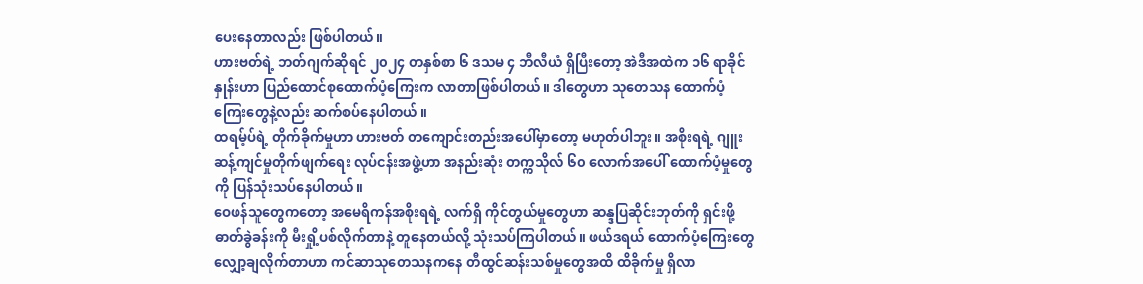ပေးနေတာလည်း ဖြစ်ပါတယ်။
ဟားဗတ်ရဲ့ ဘတ်ဂျက်ဆိုရင် ၂၀၂၄ တနှစ်စာ ၆ ဒသမ ၄ ဘီလီယံ ရှိပြီးတော့ အဲဒီအထဲက ၁၆ ရာခိုင်နှုန်းဟာ ပြည်ထောင်စုထောက်ပံ့ကြေးက လာတာဖြစ်ပါတယ်။ ဒါတွေဟာ သုတေသန ထောက်ပံ့ကြေးတွေနဲ့လည်း ဆက်စပ်နေပါတယ်။
ထရမ့်ပ်ရဲ့ တိုက်ခိုက်မှုဟာ ဟားဗတ် တကျောင်းတည်းအပေါ်မှာတော့ မဟုတ်ပါဘူး။ အစိုးရရဲ့ ဂျူးဆန့်ကျင်မှုတိုက်ဖျက်ရေး လုပ်ငန်းအဖွဲ့ဟာ အနည်းဆုံး တက္ကသိုလ် ၆၀ လောက်အပေါ် ထောက်ပံ့မှုတွေကို ပြန်သုံးသပ်နေပါတယ်။
ဝေဖန်သူတွေကတော့ အမေရိကန်အစိုးရရဲ့ လက်ရှိ ကိုင်တွယ်မှုတွေဟာ ဆန္ဒပြဆိုင်းဘုတ်ကို ရှင်းဖို့ ဓာတ်ခွဲခန်းကို မီးရှို့ပစ်လိုက်တာနဲ့ တူနေတယ်လို့ သုံးသပ်ကြပါတယ်။ ဖယ်ဒရယ် ထောက်ပံ့ကြေးတွေ လျှော့ချလိုက်တာဟာ ကင်ဆာသုတေသနကနေ တီထွင်ဆန်းသစ်မှုတွေအထိ ထိခိုက်မှု ရှိလာ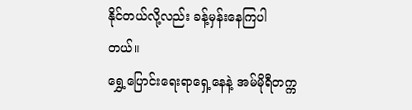နိုင်တယ်လို့လည်း ခန့်မှန်းနေကြပါတယ်။
ရွှေ့ပြောင်းရေးရာရှေ့နေနဲ့ အမ်မိုရီတက္က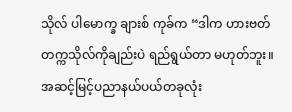သိုလ် ပါမောက္ခ ချားစ် ကုခ်က “ဒါက ဟားဗတ်တက္ကသိုလ်ကိုချည်းပဲ ရည်ရွယ်တာ မဟုတ်ဘူး။ အဆင့်မြင့်ပညာနယ်ပယ်တခုလုံး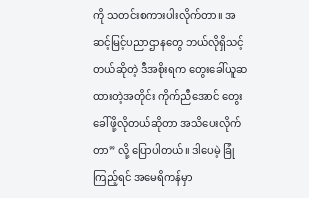ကို သတင်းစကားပါးလိုက်တာ။ အဆင့်မြင့်ပညာဌာနတွေ ဘယ်လိုရှိသင့်တယ်ဆိုတဲ့ ဒီအစိုးရက တွေးခေါ်ယူဆထားတဲ့အတိုင်း ကိုက်ညီအောင် တွေးခေါ်ဖို့လိုတယ်ဆိုတာ အသိပေးလိုက်တာ” လို့ ပြောပါတယ်။ ဒါပေမဲ့ ခြုံကြည့်ရင် အမေရိကန်မှာ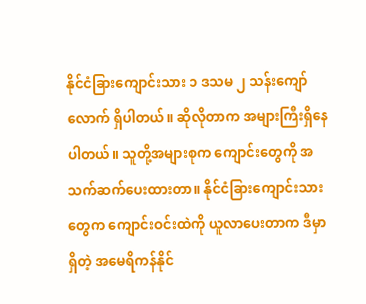နိုင်ငံခြားကျောင်းသား ၁ ဒသမ ၂ သန်းကျော်လောက် ရှိပါတယ်။ ဆိုလိုတာက အများကြီးရှိနေပါတယ်။ သူတို့အများစုက ကျောင်းတွေကို အသက်ဆက်ပေးထားတာ။ နိုင်ငံခြားကျောင်းသားတွေက ကျောင်းဝင်းထဲကို ယူလာပေးတာက ဒီမှာရှိတဲ့ အမေရိကန်နိုင်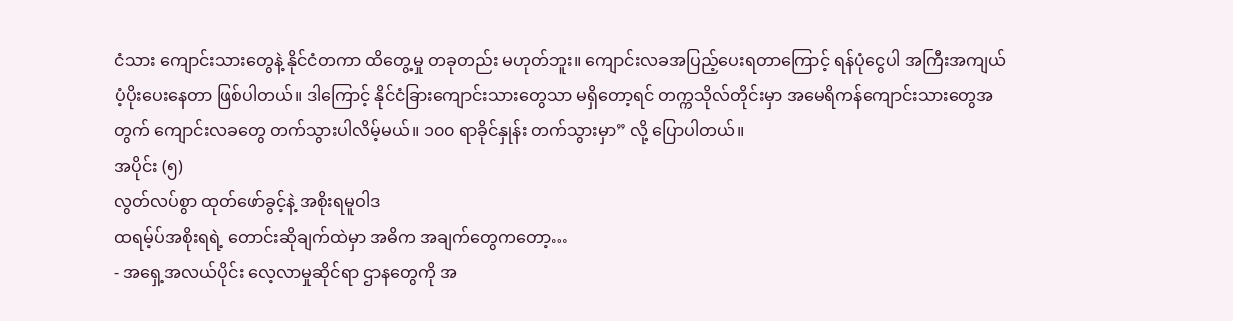ငံသား ကျောင်းသားတွေနဲ့ နိုင်ငံတကာ ထိတွေ့မှု တခုတည်း မဟုတ်ဘူး။ ကျောင်းလခအပြည့်ပေးရတာကြောင့် ရန်ပုံငွေပါ အကြီးအကျယ် ပံ့ပိုးပေးနေတာ ဖြစ်ပါတယ်။ ဒါကြောင့် နိုင်ငံခြားကျောင်းသားတွေသာ မရှိတော့ရင် တက္ကသိုလ်တိုင်းမှာ အမေရိကန်ကျောင်းသားတွေအတွက် ကျောင်းလခတွေ တက်သွားပါလိမ့်မယ်။ ၁၀၀ ရာခိုင်နှုန်း တက်သွားမှာ” လို့ ပြောပါတယ်။
အပိုင်း (၅)
လွတ်လပ်စွာ ထုတ်ဖော်ခွင့်နဲ့ အစိုးရမူဝါဒ
ထရမ့်ပ်အစိုးရရဲ့ တောင်းဆိုချက်ထဲမှာ အဓိက အချက်တွေကတော့…
- အရှေ့အလယ်ပိုင်း လေ့လာမှုဆိုင်ရာ ဌာနတွေကို အ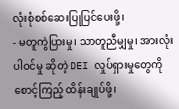လုံးစုံစစ်ဆေးပြုပြင်ပေးဖို့၊
- မတူကွဲပြားမှု၊ သာတူညီမျှမှု၊ အားလုံးပါဝင်မှု ဆိုတဲ့ DEI လှုပ်ရှားမှုတွေကို စောင့်ကြည့် ထိန်းချုပ်ဖို့၊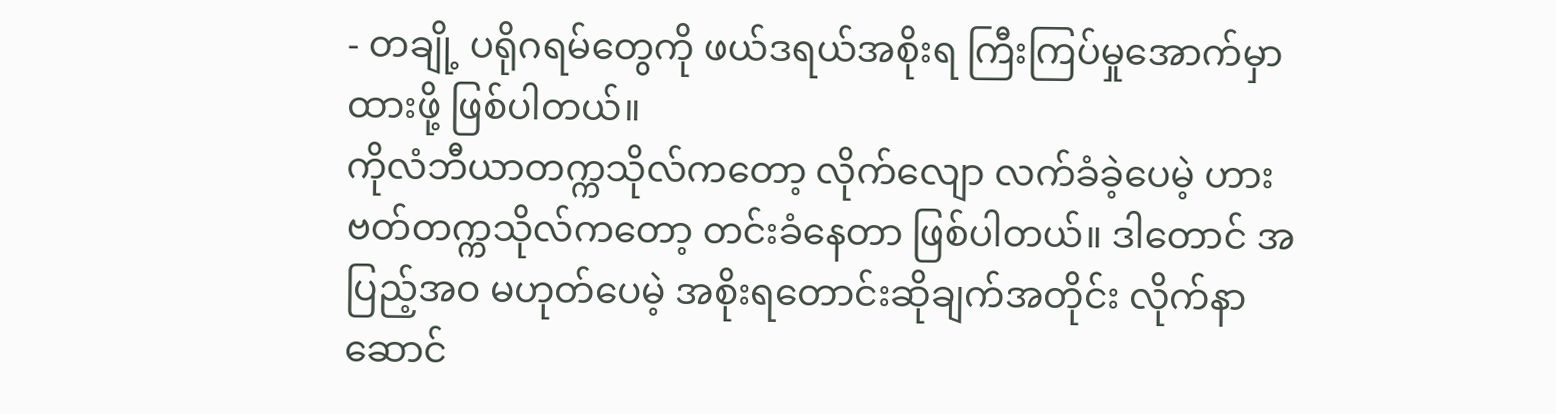- တချို့ ပရိုဂရမ်တွေကို ဖယ်ဒရယ်အစိုးရ ကြီးကြပ်မှုအောက်မှာ ထားဖို့ ဖြစ်ပါတယ်။
ကိုလံဘီယာတက္ကသိုလ်ကတော့ လိုက်လျော လက်ခံခဲ့ပေမဲ့ ဟားဗတ်တက္ကသိုလ်ကတော့ တင်းခံနေတာ ဖြစ်ပါတယ်။ ဒါတောင် အပြည့်အဝ မဟုတ်ပေမဲ့ အစိုးရတောင်းဆိုချက်အတိုင်း လိုက်နာ ဆောင်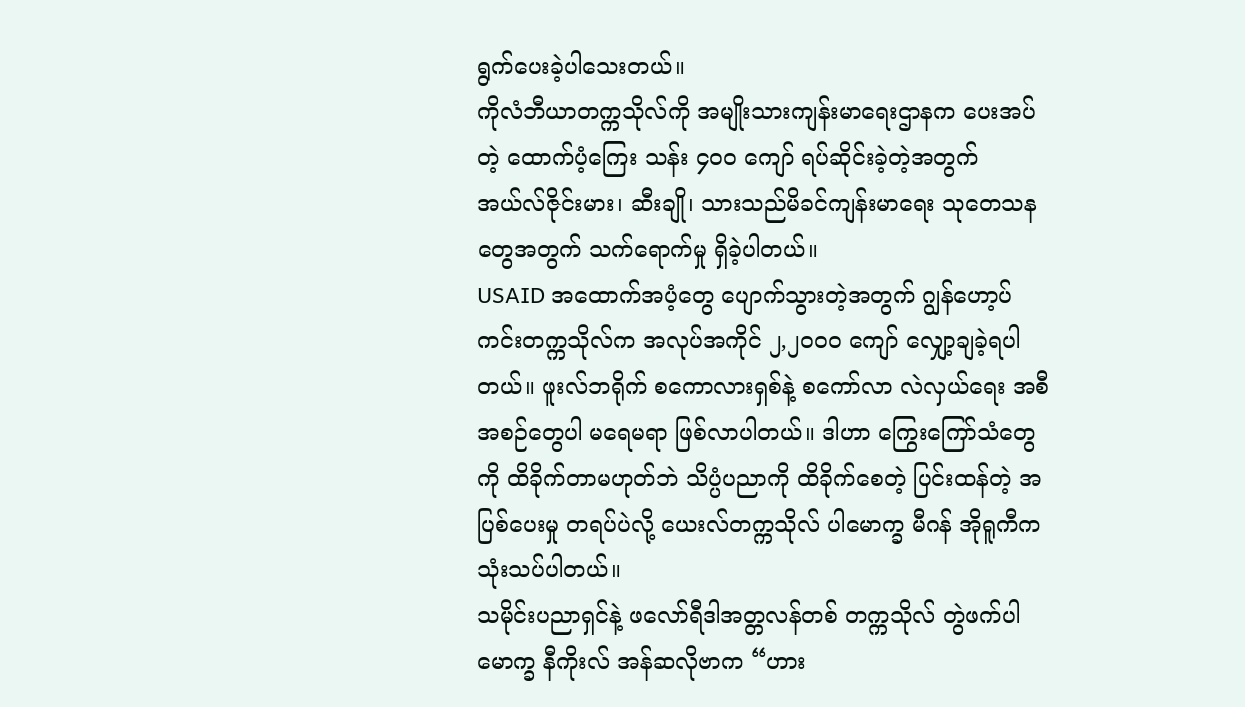ရွက်ပေးခဲ့ပါသေးတယ်။
ကိုလံဘီယာတက္ကသိုလ်ကို အမျိုးသားကျန်းမာရေးဌာနက ပေးအပ်တဲ့ ထောက်ပံ့ကြေး သန်း ၄၀၀ ကျော် ရပ်ဆိုင်းခဲ့တဲ့အတွက် အယ်လ်ဇိုင်းမား၊ ဆီးချို၊ သားသည်မိခင်ကျန်းမာရေး သုတေသနတွေအတွက် သက်ရောက်မှု ရှိခဲ့ပါတယ်။
USAID အထောက်အပံ့တွေ ပျောက်သွားတဲ့အတွက် ဂျွန်ဟော့ပ်ကင်းတက္ကသိုလ်က အလုပ်အကိုင် ၂,၂၀၀၀ ကျော် လျှော့ချခဲ့ရပါတယ်။ ဖူးလ်ဘရိုက် စကောလားရှစ်နဲ့ စကော်လာ လဲလှယ်ရေး အစီအစဉ်တွေပါ မရေမရာ ဖြစ်လာပါတယ်။ ဒါဟာ ကြွေးကြော်သံတွေကို ထိခိုက်တာမဟုတ်ဘဲ သိပ္ပံပညာကို ထိခိုက်စေတဲ့ ပြင်းထန်တဲ့ အပြစ်ပေးမှု တရပ်ပဲလို့ ယေးလ်တက္ကသိုလ် ပါမောက္ခ မီဂန် အိုရူကီက သုံးသပ်ပါတယ်။
သမိုင်းပညာရှင်နဲ့ ဖလော်ရီဒါအတ္တလန်တစ် တက္ကသိုလ် တွဲဖက်ပါမောက္ခ နီကိုးလ် အန်ဆလိုဗာက “ဟား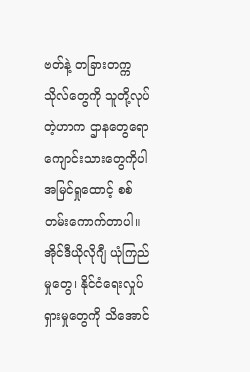ဗတ်နဲ့ တခြားတက္ကသိုလ်တွေကို သူတို့လုပ်တဲ့ဟာက ဌာနတွေရော ကျောင်းသားတွေကိုပါ အမြင်ရှုထောင့် စစ်တမ်းကောက်တာပါ။ အိုင်ဒီယိုလိုဂျီ ယုံကြည်မှုတွေ၊ နိုင်ငံရေးလှုပ်ရှားမှုတွေကို သိအောင်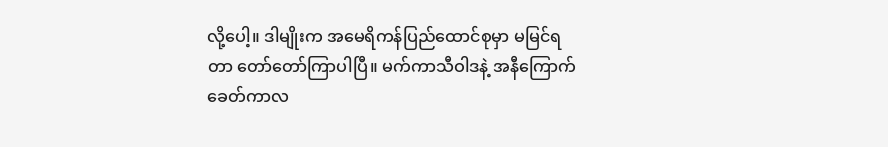လို့ပေါ့။ ဒါမျိုးက အမေရိကန်ပြည်ထောင်စုမှာ မမြင်ရတာ တော်တော်ကြာပါပြီ။ မက်ကာသီဝါဒနဲ့ အနီကြောက်ခေတ်ကာလ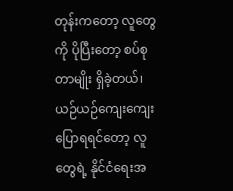တုန်းကတော့ လူတွေကို ပိုပြီးတော့ စပ်စုတာမျိုး ရှိခဲ့တယ်၊ ယဉ်ယဉ်ကျေးကျေး ပြောရရင်တော့ လူတွေရဲ့ နိုင်ငံရေးအ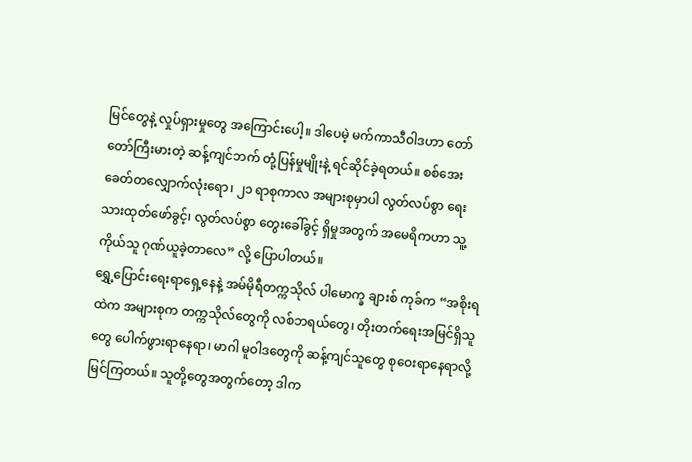မြင်တွေနဲ့ လှုပ်ရှားမှုတွေ အကြောင်းပေါ့။ ဒါပေမဲ့ မက်ကာသီဝါဒဟာ တော်တော်ကြီးမားတဲ့ ဆန့်ကျင်ဘက် တုံ့ပြန်မှုမျိုးနဲ့ ရင်ဆိုင်ခဲ့ရတယ်။ စစ်အေးခေတ်တလျှောက်လုံးရော၊ ၂၁ ရာစုကာလ အများစုမှာပါ လွတ်လပ်စွာ ရေးသားထုတ်ဖော်ခွင့်၊ လွတ်လပ်စွာ တွေးခေါ်ခွင့် ရှိမှုအတွက် အမေရိကဟာ သူ့ကိုယ်သူ ဂုဏ်ယူခဲ့တာလေ” လို့ ပြောပါတယ်။
ရွှေ့ပြောင်းရေးရာရှေ့နေနဲ့ အမ်မိုရီတက္ကသိုလ် ပါမောက္ခ ချားစ် ကုခ်က “အစိုးရထဲက အများစုက တက္ကသိုလ်တွေကို လစ်ဘရယ်တွေ၊ တိုးတက်ရေးအမြင်ရှိသူတွေ ပေါက်ဖွားရာနေရာ၊ မာဂါ မူဝါဒတွေကို ဆန့်ကျင်သူတွေ စုဝေးရာနေရာလို့ မြင်ကြတယ်။ သူတို့တွေအတွက်တော့ ဒါက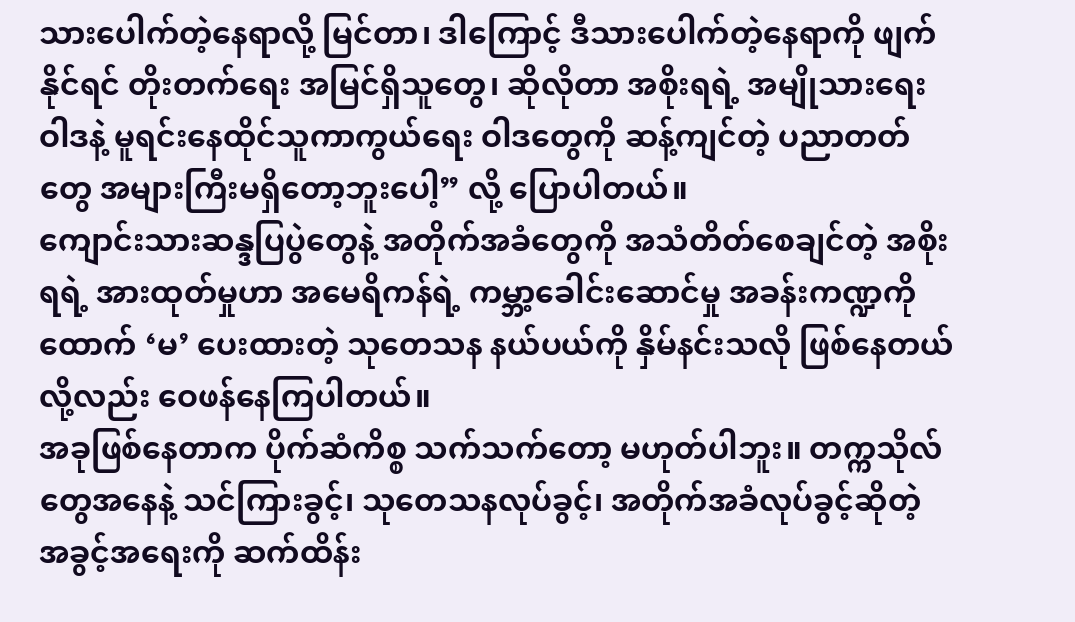သားပေါက်တဲ့နေရာလို့ မြင်တာ၊ ဒါကြောင့် ဒီသားပေါက်တဲ့နေရာကို ဖျက်နိုင်ရင် တိုးတက်ရေး အမြင်ရှိသူတွေ၊ ဆိုလိုတာ အစိုးရရဲ့ အမျိုသားရေးဝါဒနဲ့ မူရင်းနေထိုင်သူကာကွယ်ရေး ဝါဒတွေကို ဆန့်ကျင်တဲ့ ပညာတတ်တွေ အများကြီးမရှိတော့ဘူးပေါ့” လို့ ပြောပါတယ်။
ကျောင်းသားဆန္ဒပြပွဲတွေနဲ့ အတိုက်အခံတွေကို အသံတိတ်စေချင်တဲ့ အစိုးရရဲ့ အားထုတ်မှုဟာ အမေရိကန်ရဲ့ ကမ္ဘာ့ခေါင်းဆောင်မှု အခန်းကဏ္ဍကို ထောက် ‘မ’ ပေးထားတဲ့ သုတေသန နယ်ပယ်ကို နှိမ်နင်းသလို ဖြစ်နေတယ်လို့လည်း ဝေဖန်နေကြပါတယ်။
အခုဖြစ်နေတာက ပိုက်ဆံကိစ္စ သက်သက်တော့ မဟုတ်ပါဘူး။ တက္ကသိုလ်တွေအနေနဲ့ သင်ကြားခွင့်၊ သုတေသနလုပ်ခွင့်၊ အတိုက်အခံလုပ်ခွင့်ဆိုတဲ့ အခွင့်အရေးကို ဆက်ထိန်း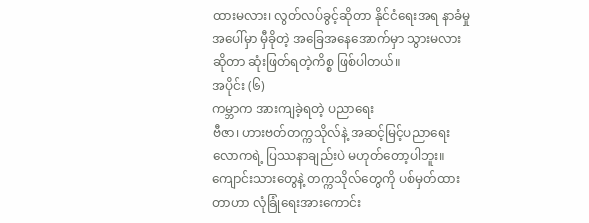ထားမလား၊ လွတ်လပ်ခွင့်ဆိုတာ နိုင်ငံရေးအရ နာခံမှုအပေါ်မှာ မှီခိုတဲ့ အခြေအနေအောက်မှာ သွားမလား ဆိုတာ ဆုံးဖြတ်ရတဲ့ကိစ္စ ဖြစ်ပါတယ်။
အပိုင်း (၆)
ကမ္ဘာက အားကျခဲ့ရတဲ့ ပညာရေး
ဗီဇာ၊ ဟားဗတ်တက္ကသိုလ်နဲ့ အဆင့်မြင့်ပညာရေး လောကရဲ့ ပြဿနာချည်းပဲ မဟုတ်တော့ပါဘူး။ ကျောင်းသားတွေနဲ့ တက္ကသိုလ်တွေကို ပစ်မှတ်ထားတာဟာ လုံခြုံရေးအားကောင်း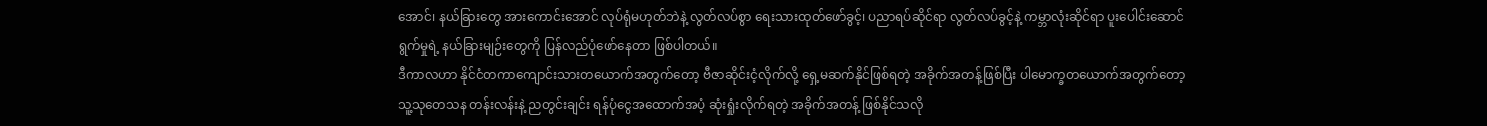အောင်၊ နယ်ခြားတွေ အားကောင်းအောင် လုပ်ရုံမဟုတ်ဘဲနဲ့ လွတ်လပ်စွာ ရေးသားထုတ်ဖော်ခွင့်၊ ပညာရပ်ဆိုင်ရာ လွတ်လပ်ခွင့်နဲ့ ကမ္ဘာလုံးဆိုင်ရာ ပူးပေါင်းဆောင်ရွက်မှုရဲ့ နယ်ခြားမျဉ်းတွေကို ပြန်လည်ပုံဖော်နေတာ ဖြစ်ပါတယ်။
ဒီကာလဟာ နိုင်ငံတကာကျောင်းသားတယောက်အတွက်တော့ ဗီဇာဆိုင်းငံ့လိုက်လို့ ရှေ့မဆက်နိုင်ဖြစ်ရတဲ့ အခိုက်အတန့်ဖြစ်ပြီး ပါမောက္ခတယောက်အတွက်တော့ သူ့သုတေသန တန်းလန်းနဲ့ ညတွင်းချင်း ရန်ပုံငွေအထောက်အပံ့ ဆုံးရှုံးလိုက်ရတဲ့ အခိုက်အတန့် ဖြစ်နိုင်သလို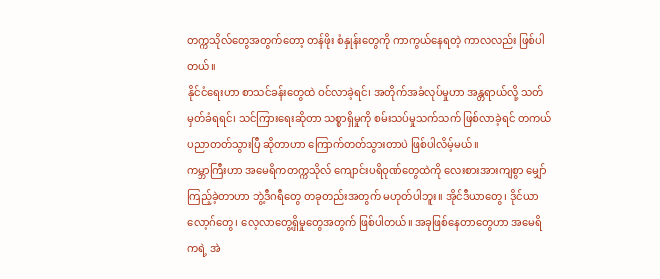တက္ကသိုလ်တွေအတွက်တော့ တန်ဖိုး စံနှုန်းတွေကို ကာကွယ်နေရတဲ့ ကာလလည်း ဖြစ်ပါတယ်။
နိုင်ငံရေးဟာ စာသင်ခန်းတွေထဲ ဝင်လာခဲ့ရင်၊ အတိုက်အခံလုပ်မှုဟာ အန္တရာယ်လို့ သတ်မှတ်ခံရရင်၊ သင်ကြားရေးဆိုတာ သစ္စာရှိမှုကို စမ်းသပ်မှုသက်သက် ဖြစ်လာခဲ့ရင် တကယ် ပညာတတ်သွားပြီ ဆိုတာဟာ ကြောက်တတ်သွားတာပဲ ဖြစ်ပါလိမ့်မယ်။
ကမ္ဘာကြီးဟာ အမေရိကတက္ကသိုလ် ကျောင်းပရိဝုဏ်တွေထဲကို လေးစားအားကျစွာ မျှော်ကြည့်ခဲ့တာဟာ ဘွဲ့ဒီဂရီတွေ တခုတည်းအတွက် မဟုတ်ပါဘူး။ အိုင်ဒီယာတွေ၊ ဒိုင်ယာလော့ဂ်တွေ၊ လေ့လာတွေ့ရှိမှုတွေအတွက် ဖြစ်ပါတယ်။ အခုဖြစ်နေတာတွေဟာ အမေရိကရဲ့ အဲ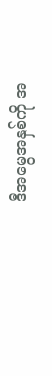ဒီအမွေအနှစ်ကို အ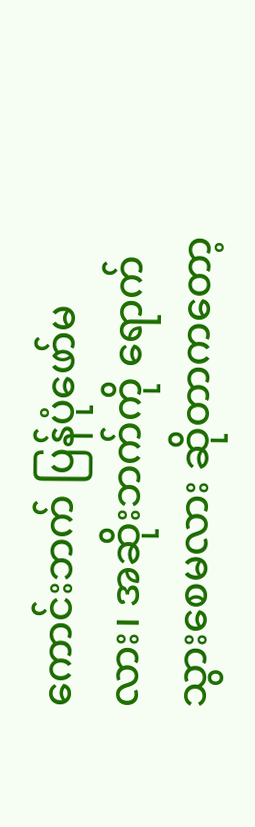ကောင်းဘက် ပြန်ပုံဖော်မလား၊ အဆိုးဘက်ကို ရောက်သွားစေမလား ဆိုတာကတော့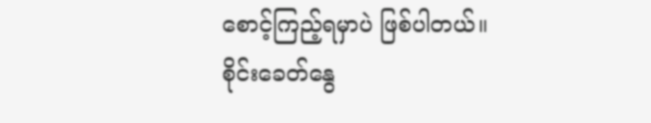စောင့်ကြည့်ရမှာပဲ ဖြစ်ပါတယ်။
စိုင်းခေတ်နွေ